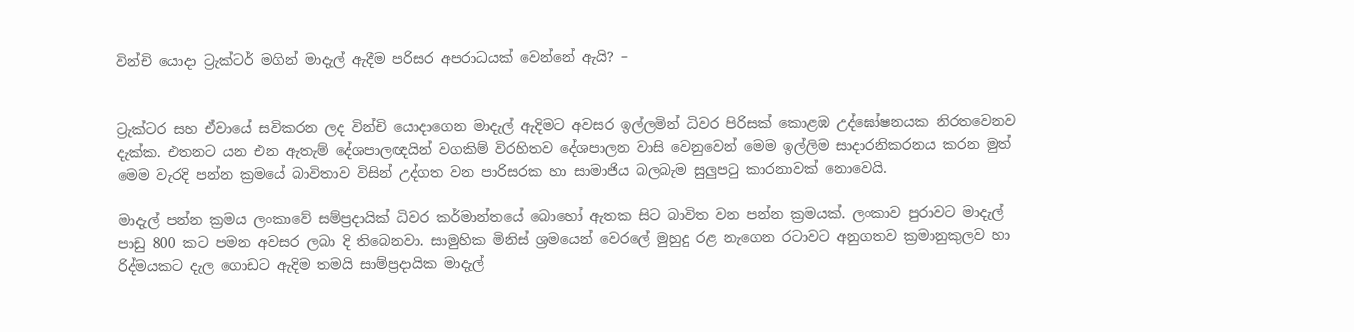වින්චි යොදා ට්‍රැක්ටර් මගින් මාදැල් ඇදීම පරිසර අපරාධයක් වෙන්නේ ඇයි? –


ට්‍රැක්ටර සහ ඒවායේ සවිකරන ලද වින්චි යොදාගෙන මාදැල් ඇදිමට අවසර ඉල්ලමින් ධිවර පිරිසක් කොළඹ උද්ඝෝෂනයක නිරතවෙනව දැක්ක. එතනට යන එන ඇතැම් දේශපාලඥයින් වගකිම් විරහිතව දේශපාලන වාසි වෙනුවෙන් මෙම ඉල්ලිම සාදාරනිකරනය කරන මුත් මෙම වැරදි පන්න ක්‍රමයේ බාවිතාව විසින් උද්ගත වන පාරිසරක හා සාමාජිය බලබැම සුලුපටු කාරනාවක් නොවෙයි.

මාදැල් පන්න ක්‍රමය ලංකාවේ සම්ප්‍රදායික් ධිවර කර්මාන්තයේ බොහෝ ඇතක සිට බාවිත වන පන්න ක්‍රමයක්. ලංකාව පුරාවට මාදැල් පාඩු 800 කට පමන අවසර ලබා දි තිබෙනවා. සාමුහික මිනිස් ශ්‍රමයෙන් වෙරලේ මුහුදු රළ නැගෙන රට‍ාවට අනුගතව ක්‍රමානුකුලව හා රිද්මයකට දැල ගොඩට ඇදිම තමයි සාම්ප්‍රදායික මාදැල්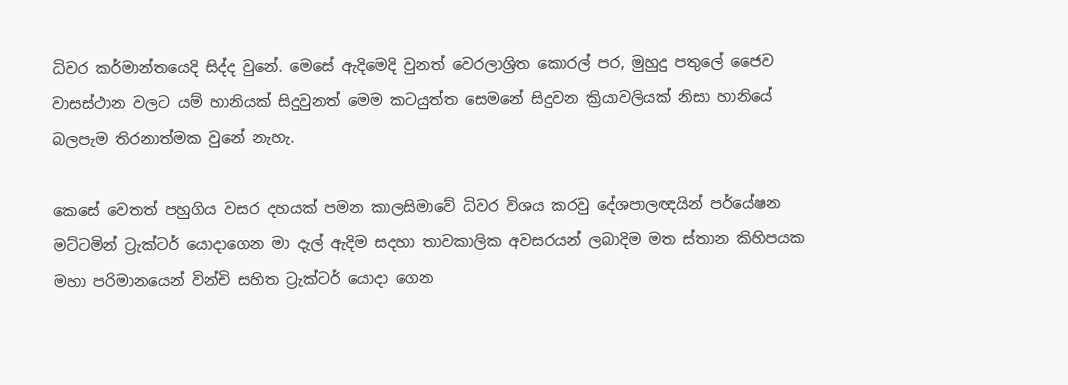ධිවර කර්මාන්තයෙදි සිද්ද වුනේ. මෙසේ ඇදිමෙදි වුනත් වෙරලාශ්‍රිත කොරල් පර, මුහුදු පතුලේ ජෛව වාසස්ථාන වලට යම් හානියක් සිදුවුනත් මෙම කටයුත්ත සෙමනේ සිදුවන ක්‍රියාවලියක් නිසා හානියේ බලපැම තිරනාත්මක වුනේ නැහැ.

කෙස‍ේ වෙතත් පහුගිය වසර දහයක් පමන කාලසිමාවේ ධිවර විශය කරවු දේශපාලඥයින් පර්යේෂන මට්ටමින් ට්‍රැක්ටර් යොදාගෙන මා දැල් ඇදිම සදහා තාවකාලික අවසරයන් ලබාදිම මත ස්තාන කිහිපයක මහා පරිමානයෙන් වින්චි සහිත ට්‍රැක්ටර් යොද‍ා ගෙන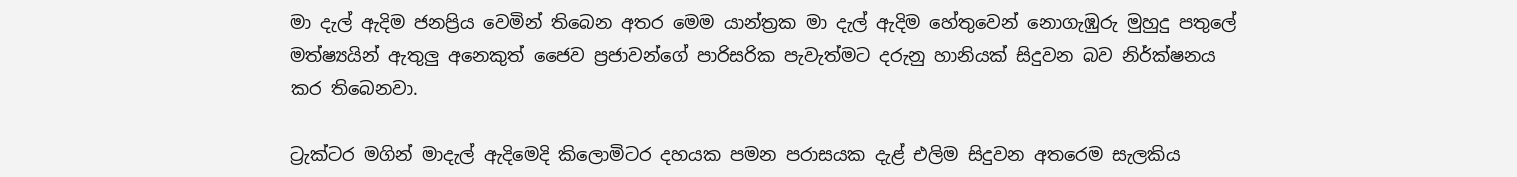මා දැල් ඇදිම ජනප්‍රිය වෙමින් තිබෙන අතර මෙම යාන්ත්‍රක මා දැල් ඇදිම හේතුවෙන් නොගැඹුරු මුහුදු පතුලේ මත්ෂ්‍යයින් ඇතුලු අනෙකුත් ජෛව ප්‍රජාවන්ගේ පාරිසරික පැවැත්මට දරුනු හානියක් සිදුවන බව නිර්ක්ෂනය කර තිබෙනවා.

ට්‍රැක්ටර මගින් මාදැල් ඇදිමෙදි කිලොමිටර දහයක පමන පරාසයක දැළ් එලිම සිදුවන අතරෙම සැලකිය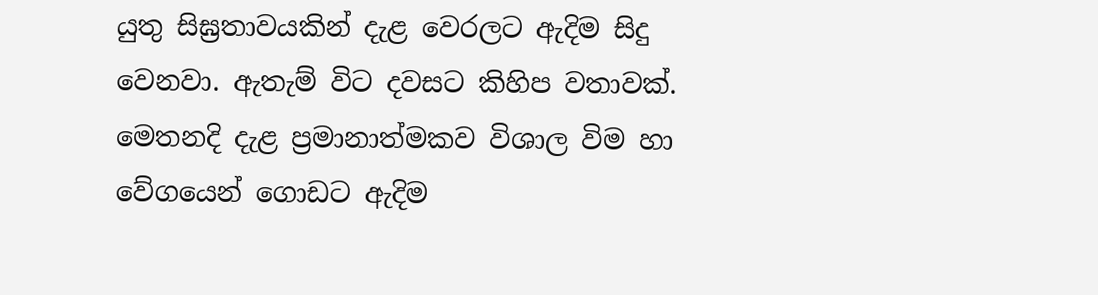යුතු සිඝ්‍රතාවයකින් දැළ වෙරලට ඇදිම සිදු වෙනවා. ඇතැම් විට දවසට කිහිප වතාවක්. මෙතනදි දැළ ප්‍රමානාත්මකව විශාල විම හා වේගයෙන් ගොඩට ඇදිම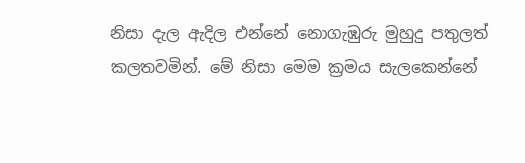නිසා දැල ඇදිල එන්නේ නොගැඹුරු මුහුදු පතුලත් කලතවමින්. මේ නිසා මෙම ක්‍රමය සැලකෙන්නේ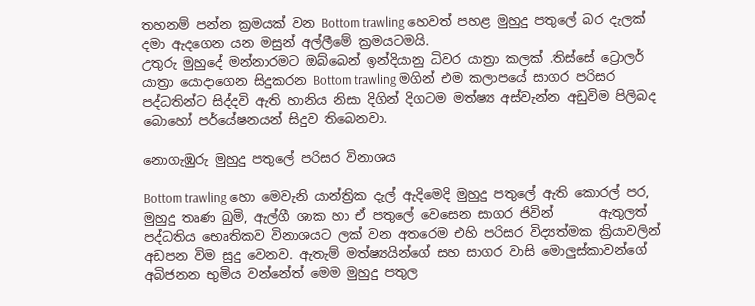තහනම් පන්න ක්‍රමයක් වන Bottom trawling හෙවත් පහළ මුහුදු පතුලේ බර දැලක් දමා ඇදගෙන යන මසුන් අල්ලීමේ ක්‍රමයටමයි.
උතුරු මුහුදේ මන්නාරමට ඔබ්බෙන් ඉන්දියානු ධිවර යාත්‍රා කලක් .තිස්සේ ට්‍රොලර් යාත්‍රා යොදාගෙන සිදුකරන Bottom trawling මගින් එම කලාපයේ සාගර පරිසර පද්ධතින්ට සිද්දවි ඇති හානිය නිසා දිගින් දිගටම මත්‍ෂ්‍ය අස්වැන්න අඩුවිම පිලිබද බොහෝ පර්යේෂනයන් සිදුව තිබෙනවා.

නොගැඹුරු මුහුදු පතුලේ පරිසර විනාශය

Bottom trawling හො මෙවැනි යාන්ත්‍රික දැල් ඇදිමෙදි මුහුදු පතුලේ ඇති කොරල් පර, මුහුදු තෘණ බුමි, ඇල්ගී ශාක හා ඒ පතුලේ වෙසෙන සාගර ජිවින්       ඇතුලත් පද්ධතිය භෙෘතිකව විනාශයට ලක් වන අතරෙම එහි පරිසර විද්‍යත්මක ක්‍රියාවලින් අඩපන විම සුදු වෙනව. ඇතැම් මත්ෂ්‍යයින්ගේ සහ සාගර වාසි මොලුස්කාවන්ගේ අබිජනන භුමිය වන්නේත් මෙම මුහුදු පතුල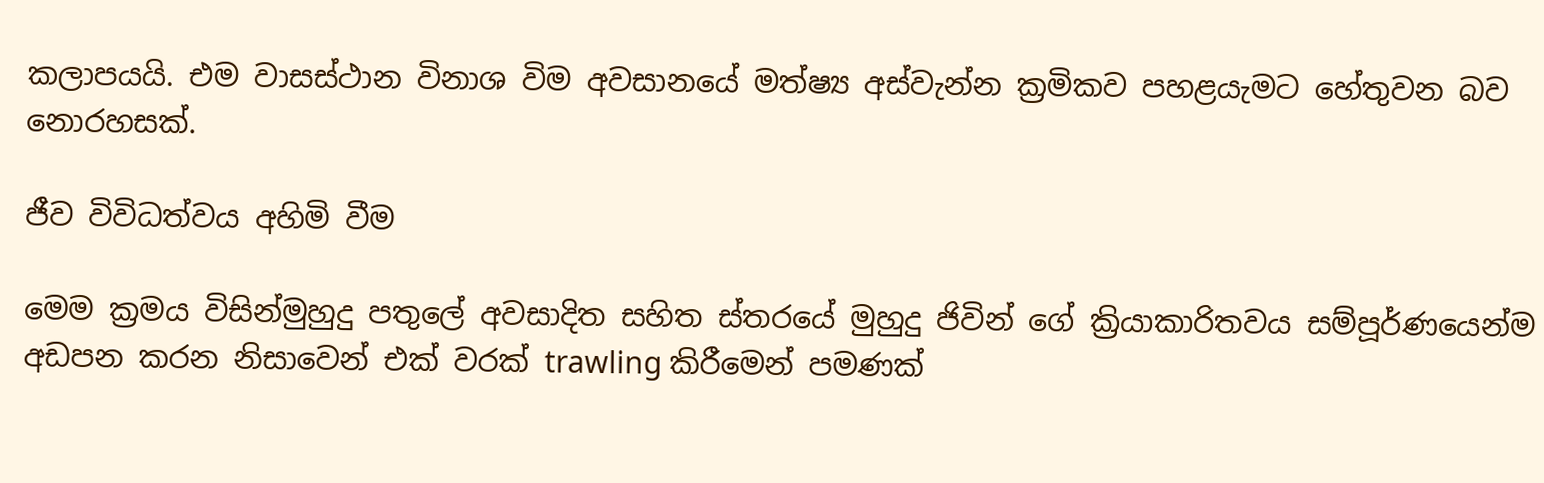කලාපයයි. එම වාසස්ථාන විනාශ විම අවසානයේ මත්ෂ්‍ය අස්වැන්න ක්‍රමිකව පහළයැමට හේතුවන බව නොරහසක්.

ජීව විවිධත්වය අහිමි වීම

මෙම ක්‍රමය විසින්මුහුදු පතුලේ අවසාදිත සහිත ස්තරයේ මුහුදු ජිවින් ගේ ක්‍රියාකාරිතවය සම්පූර්ණයෙන්ම අඩපන කරන නිසාවෙන් එක් වරක් trawling කිරීමෙන් පමණක්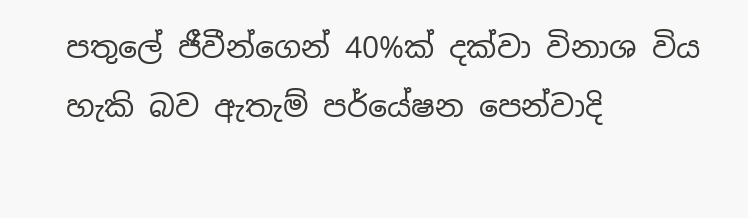පතුලේ ජීවීන්ගෙන් 40%ක් දක්වා විනාශ විය හැකි බව ඇතැම් පර්යේෂන පෙන්වාදි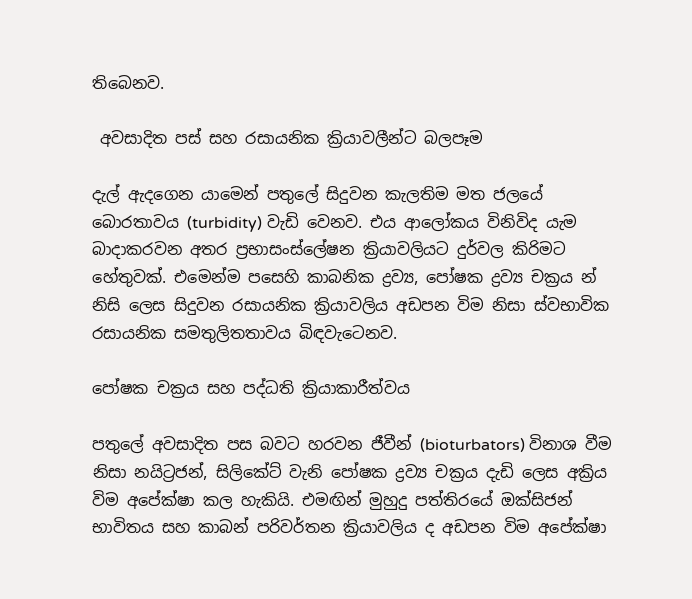තිබෙනව.

 අවසාදිත පස් සහ රසායනික ක්‍රියාවලීන්ට බලපෑම

දැල් ඇදගෙන යාමෙන් පතුලේ සිදුවන කැලතිම මත ජලයේ බොරතාවය (turbidity) වැඩි වෙනව. එය ආලෝකය විනිවිද යැම බාදාකරවන අතර ප්‍රභාසංස්ලේෂන ක්‍රියාවලියට දුර්වල කිරිමට හේතුවක්. එමෙන්ම පසෙහි කාබනික ද්‍රව්‍ය, පෝෂක ද්‍රව්‍ය චක්‍රය න් නිසි ලෙස සිදුවන රසායනික ක්‍රියාවලිය අඩපන විම නිසා ස්වභාවික රසායනික සමතුලිතතාවය බිඳවැටෙනව.

පෝෂක චක්‍රය සහ පද්ධති ක්‍රියාකාරීත්වය

පතුලේ අවසාදිත පස බවට හරවන ජීවීන් (bioturbators) විනාශ වීම නිසා නයිට්‍රජන්, සිලිකේට් වැනි පෝෂක ද්‍රව්‍ය චක්‍රය දැඩි ලෙස අක්‍රිය විම අපේක්ෂා කල හැකියි. එමඟින් මුහුදු පත්තිරයේ ඔක්සිජන් භාවිතය සහ කාබන් පරිවර්තන ක්‍රියාවලිය ද අඩපන විම අපේක්ෂා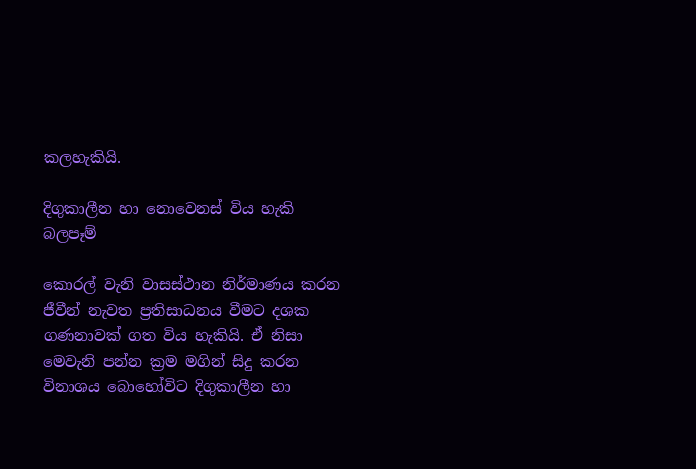කලහැකියි.

දිගුකාලීන හා නොවෙනස් විය හැකි බලපෑම්

කොරල් වැනි වාසස්ථාන නිර්මාණය කරන ජීවීන් නැවත ප්‍රතිසාධනය වීමට දශක ගණනාවක් ගත විය හැකියි. ඒ නිසා මෙවැනි පන්න ක්‍රම මගින් සිදු කරන විනාශය බොහෝවිට දිගුකාලීන හා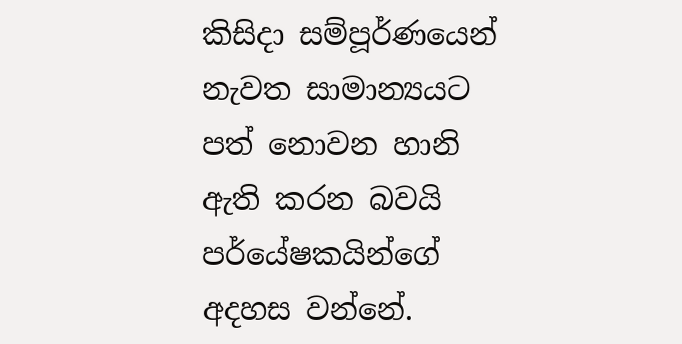කිසිදා සම්පූර්ණයෙන් නැවත සාමාන්‍යයට පත් නොවන හානි ඇති කරන බවයි පර්යේෂකයින්ගේ අදහස වන්නේ.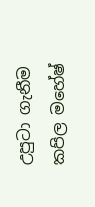උපුටා ගැනීම කපිල මහේෂ්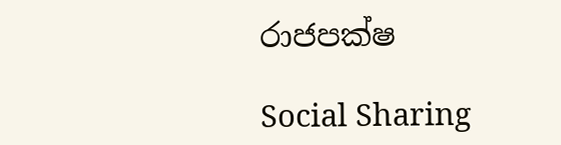රාජපක්ෂ

Social Sharing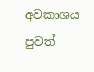අවකාශය පුවත්